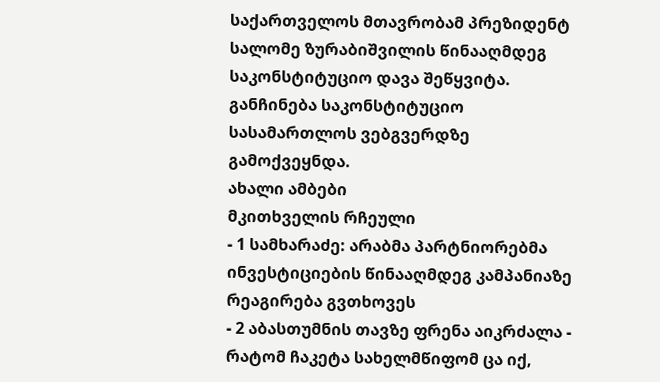საქართველოს მთავრობამ პრეზიდენტ სალომე ზურაბიშვილის წინააღმდეგ საკონსტიტუციო დავა შეწყვიტა. განჩინება საკონსტიტუციო სასამართლოს ვებგვერდზე გამოქვეყნდა.
ახალი ამბები
მკითხველის რჩეული
- 1 სამხარაძე: არაბმა პარტნიორებმა ინვესტიციების წინააღმდეგ კამპანიაზე რეაგირება გვთხოვეს
- 2 აბასთუმნის თავზე ფრენა აიკრძალა - რატომ ჩაკეტა სახელმწიფომ ცა იქ,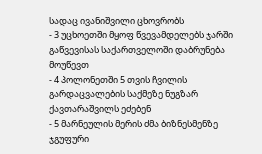სადაც ივანიშვილი ცხოვრობს
- 3 უცხოეთში მყოფ წვევამდელებს ჯარში გაწვევისას საქართველოში დაბრუნება მოუწევთ
- 4 პოლონეთში 5 თვის ჩვილის გარდაცვალების საქმეზე ნუგზარ ქავთარაშვილს ეძებენ
- 5 მარნეულის მერის ძმა ბიზნესმენზე ჯგუფური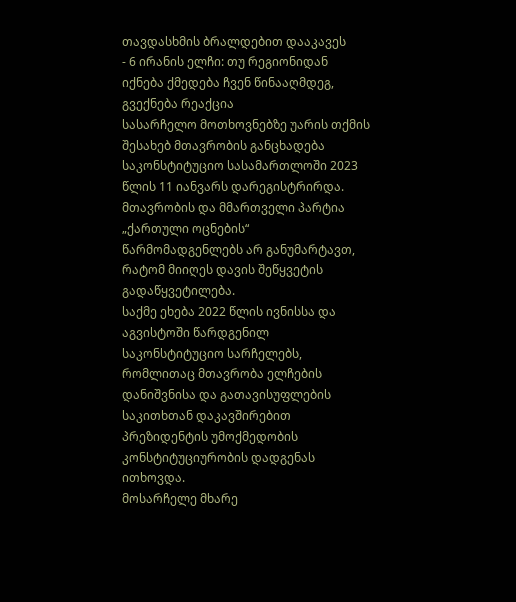თავდასხმის ბრალდებით დააკავეს
- 6 ირანის ელჩი: თუ რეგიონიდან იქნება ქმედება ჩვენ წინააღმდეგ, გვექნება რეაქცია
სასარჩელო მოთხოვნებზე უარის თქმის შესახებ მთავრობის განცხადება საკონსტიტუციო სასამართლოში 2023 წლის 11 იანვარს დარეგისტრირდა. მთავრობის და მმართველი პარტია „ქართული ოცნების“ წარმომადგენლებს არ განუმარტავთ, რატომ მიიღეს დავის შეწყვეტის გადაწყვეტილება.
საქმე ეხება 2022 წლის ივნისსა და აგვისტოში წარდგენილ საკონსტიტუციო სარჩელებს, რომლითაც მთავრობა ელჩების დანიშვნისა და გათავისუფლების საკითხთან დაკავშირებით პრეზიდენტის უმოქმედობის კონსტიტუციურობის დადგენას ითხოვდა.
მოსარჩელე მხარე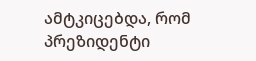ამტკიცებდა, რომ პრეზიდენტი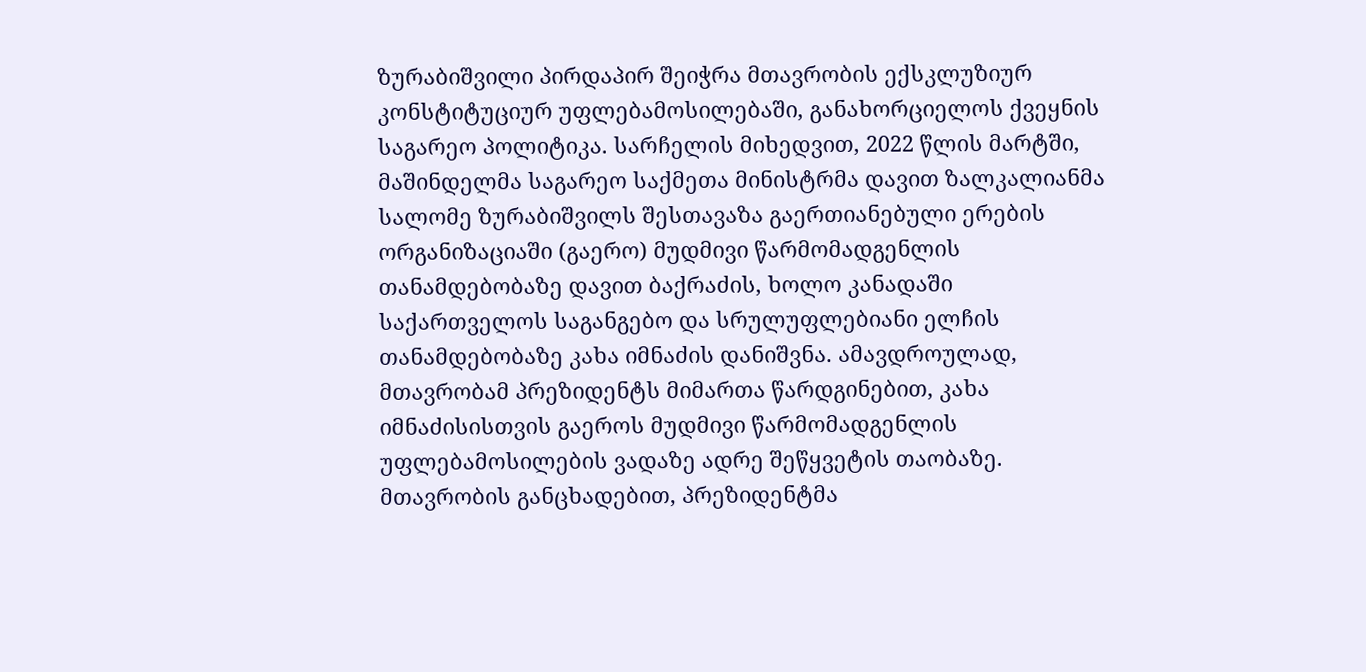ზურაბიშვილი პირდაპირ შეიჭრა მთავრობის ექსკლუზიურ კონსტიტუციურ უფლებამოსილებაში, განახორციელოს ქვეყნის საგარეო პოლიტიკა. სარჩელის მიხედვით, 2022 წლის მარტში, მაშინდელმა საგარეო საქმეთა მინისტრმა დავით ზალკალიანმა სალომე ზურაბიშვილს შესთავაზა გაერთიანებული ერების ორგანიზაციაში (გაერო) მუდმივი წარმომადგენლის თანამდებობაზე დავით ბაქრაძის, ხოლო კანადაში საქართველოს საგანგებო და სრულუფლებიანი ელჩის თანამდებობაზე კახა იმნაძის დანიშვნა. ამავდროულად, მთავრობამ პრეზიდენტს მიმართა წარდგინებით, კახა იმნაძისისთვის გაეროს მუდმივი წარმომადგენლის უფლებამოსილების ვადაზე ადრე შეწყვეტის თაობაზე. მთავრობის განცხადებით, პრეზიდენტმა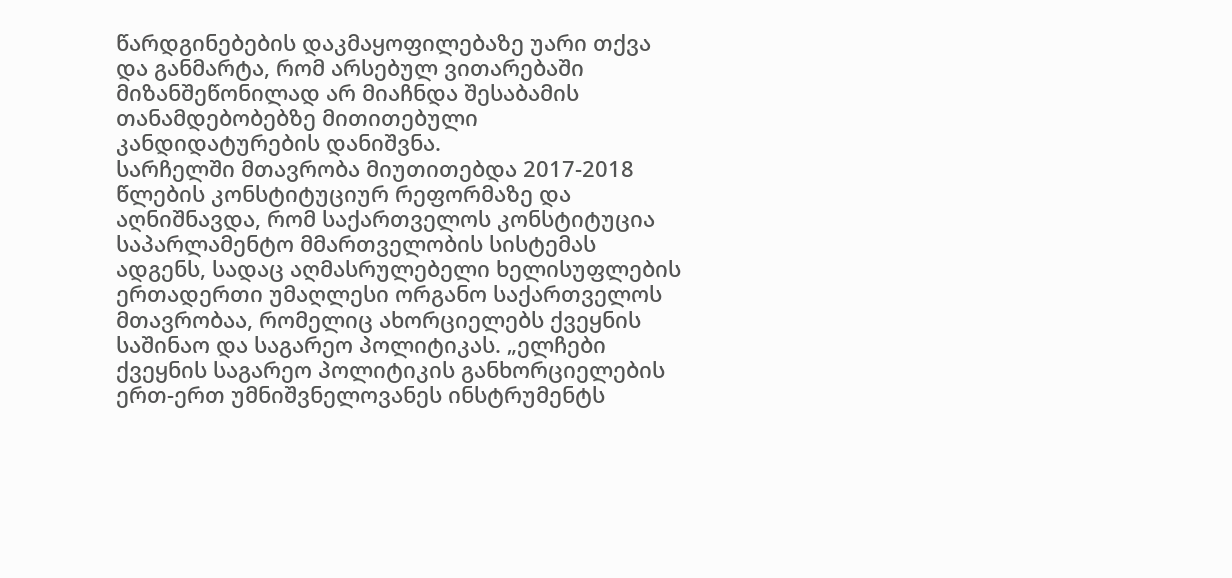წარდგინებების დაკმაყოფილებაზე უარი თქვა და განმარტა, რომ არსებულ ვითარებაში მიზანშეწონილად არ მიაჩნდა შესაბამის თანამდებობებზე მითითებული კანდიდატურების დანიშვნა.
სარჩელში მთავრობა მიუთითებდა 2017-2018 წლების კონსტიტუციურ რეფორმაზე და აღნიშნავდა, რომ საქართველოს კონსტიტუცია საპარლამენტო მმართველობის სისტემას ადგენს, სადაც აღმასრულებელი ხელისუფლების ერთადერთი უმაღლესი ორგანო საქართველოს მთავრობაა, რომელიც ახორციელებს ქვეყნის საშინაო და საგარეო პოლიტიკას. „ელჩები ქვეყნის საგარეო პოლიტიკის განხორციელების ერთ-ერთ უმნიშვნელოვანეს ინსტრუმენტს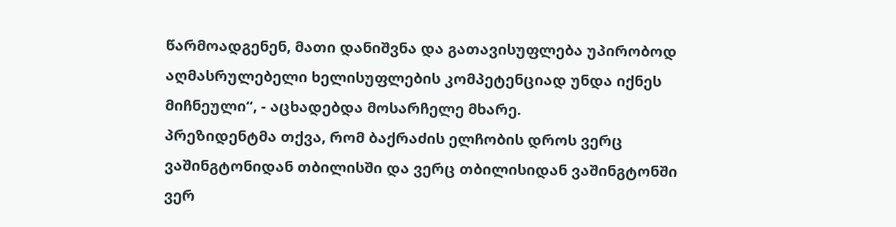წარმოადგენენ, მათი დანიშვნა და გათავისუფლება უპირობოდ აღმასრულებელი ხელისუფლების კომპეტენციად უნდა იქნეს მიჩნეული“, - აცხადებდა მოსარჩელე მხარე.
პრეზიდენტმა თქვა, რომ ბაქრაძის ელჩობის დროს ვერც ვაშინგტონიდან თბილისში და ვერც თბილისიდან ვაშინგტონში ვერ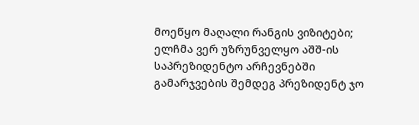მოეწყო მაღალი რანგის ვიზიტები; ელჩმა ვერ უზრუნველყო აშშ-ის საპრეზიდენტო არჩევნებში გამარჯვების შემდეგ პრეზიდენტ ჯო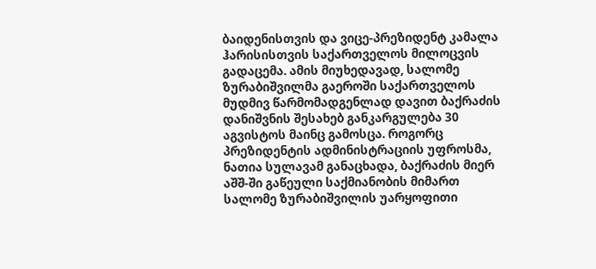ბაიდენისთვის და ვიცე-პრეზიდენტ კამალა ჰარისისთვის საქართველოს მილოცვის გადაცემა. ამის მიუხედავად, სალომე ზურაბიშვილმა გაეროში საქართველოს მუდმივ წარმომადგენლად დავით ბაქრაძის დანიშვნის შესახებ განკარგულება 30 აგვისტოს მაინც გამოსცა. როგორც პრეზიდენტის ადმინისტრაციის უფროსმა, ნათია სულავამ განაცხადა, ბაქრაძის მიერ აშშ-ში გაწეული საქმიანობის მიმართ სალომე ზურაბიშვილის უარყოფითი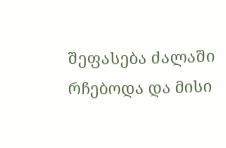შეფასება ძალაში რჩებოდა და მისი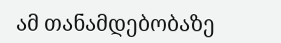ამ თანამდებობაზე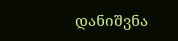დანიშვნა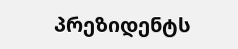პრეზიდენტს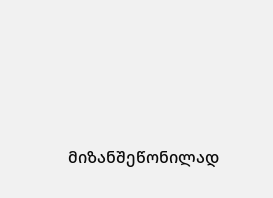მიზანშეწონილად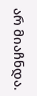არ მიაჩნდა.